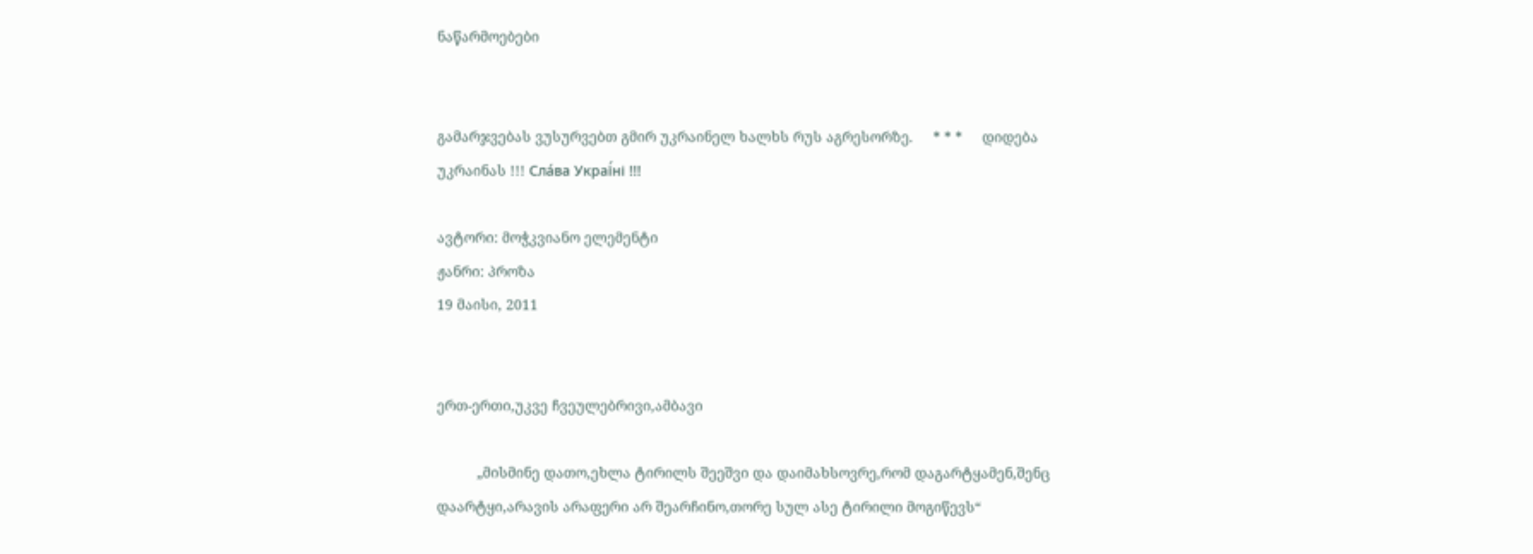ნაწარმოებები


გამარჯვებას ვუსურვებთ გმირ უკრაინელ ხალხს რუს აგრესორზე.     * * *     დიდება უკრაინას !!! Сла́ва Украї́ні !!!

ავტორი: მოჭკვიანო ელემენტი
ჟანრი: პროზა
19 მაისი, 2011


ერთ-ერთი,უკვე ჩვეულებრივი,ამბავი

          „მისმინე დათო,ეხლა ტირილს შეეშვი და დაიმახსოვრე,რომ დაგარტყამენ,შენც დაარტყი,არავის არაფერი არ შეარჩინო,თორე სულ ასე ტირილი მოგიწევს“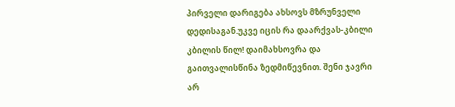პირველი დარიგება ახსოვს მზრუნველი დედისაგან.უკვე იცის რა დაარქვას-კბილი კბილის წილ! დაიმახსოვრა და გაითვალისწინა ზედმიწევნით. შენი ჯავრი არ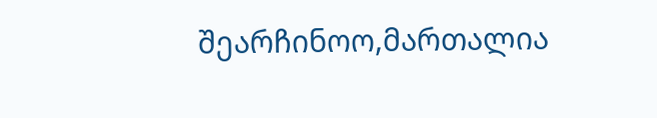შეარჩინოო,მართალია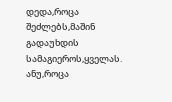დედა,როცა შეძლებს,მაშინ გადაუხდის სამაგიეროს,ყველას. ანუ,როცა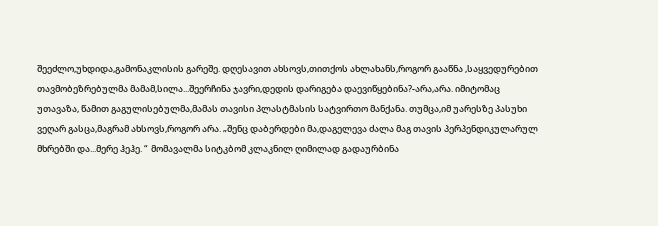შეეძლო,უხდიდა,გამონაკლისის გარეშე. დღესავით ახსოვს,თითქოს ახლახანს,როგორ გააწნა ,საყვედურებით თავმობეზრებულმა მამამ,სილა...შეერჩინა ჯავრი,დედის დარიგება დაევიწყებინა?-არა,არა. იმიტომაც უთავაზა, წამით გაგულისებულმა,მამას თავისი პლასტმასის სატვირთო მანქანა. თუმცა,იმ უარესზე პასუხი ვეღარ გასცა,მაგრამ ახსოვს,როგორ არა. „შენც დაბერდები მა,დაგელევა ძალა მაგ თავის პერპენდიკულარულ მხრებში და...მერე ჰეჰე. “  მომავალმა სიტკბომ კლაკნილ ღიმილად გადაურბინა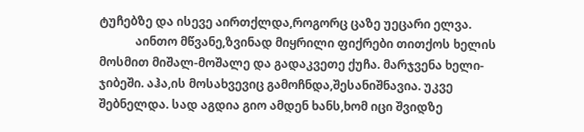ტუჩებზე და ისევე აირთქლდა,როგორც ცაზე უეცარი ელვა.
            აინთო მწვანე,ზვინად მიყრილი ფიქრები თითქოს ხელის მოსმით მიშალ-მოშალე და გადაკვეთე ქუჩა. მარჯვენა ხელი-ჯიბეში. აჰა,ის მოსახვევიც გამოჩნდა,შესანიშნავია. უკვე შებნელდა. სად აგდია გიო ამდენ ხანს,ხომ იცი შვიდზე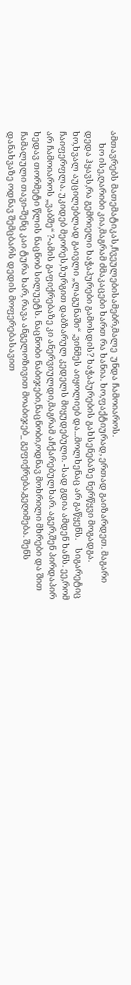ამთავრებს მათემატიკას,ჩვეულებისამებრ,მალე  უნდა ჩამოიაროს.
      ხო ისე,ღარიბი კია,მაგრამ ძმაკაცები ხართ რა ხანია. ხო,ფაქტიურად, ერთად გაიზარდეთ. მაგარი დედა ჰყავს,რა გემრიელი ხაჭაპურები გამოსდის? ხაჭაპურების გახსენებაზე ნერწყვი მოგადგა. ხო,ხვალ აუცილებლად გაივლი „ლაგუნაში“ ,ვინმეს აიყოლიებ და...მოლხენაც არ გაწყენს.    სიგარეტიც ჩაიფერფლა. უკიდებ მეორეს,ზურგით დაბზარულ კედელს მიყუდებული. -სად გდია ამდენ ხანს. ეე,რომ არ ჩამოიაროს „ვაბშე“ ?-ამის გაფიქრებაზე კი ანერვიულდი,მაგრამ აჩქარებულხარ. აგერ,შენ პირდაპირ ხედავ თორმეტი წლის ნაცნობ სილუეტს. ნაცნობი ნაბიჯები,ნაცნობი,ოდნავ მოხრილი მხრები და შით ჩამალული თავი-შენც კაი ტურა ხარ, რავა ანგელოზივით მოაბიჯებ_ გეფიქრება,გეღიმება. შენს დანახვაზე ოდნავ შემცბარს დედის მოფერებასავით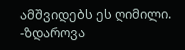ამშვიდებს ეს ღიმილი.
-ზდაროვა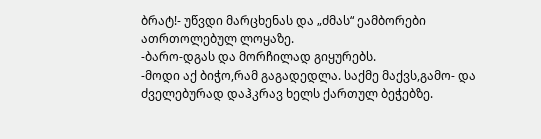ბრატ!- უწვდი მარცხენას და „ძმას“ ეამბორები ათრთოლებულ ლოყაზე.
-ბარო-დგას და მორჩილად გიყურებს.
-მოდი აქ ბიჭო,რამ გაგადედლა. საქმე მაქვს,გამო- და ძველებურად დაჰკრავ ხელს ქართულ ბეჭებზე.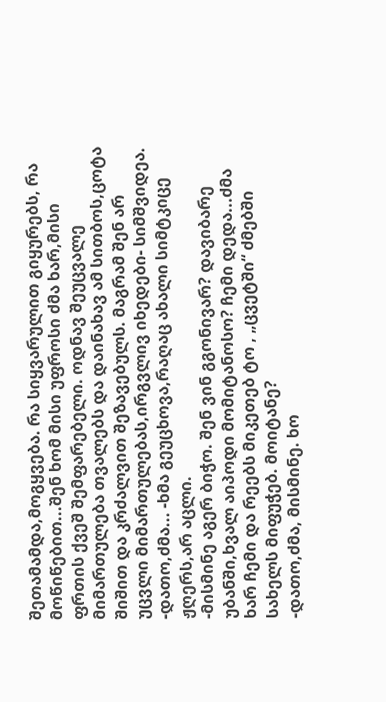შეთამამდა,მოგყვება. რა სიყვარულით გიყურებს, რა მოწიწებით...შენ ხომ მისი უფროსი ძმა ხარ,მისი ფრთის ქვეშ შემფარებელი. ოდნავ შეუცვალე მიმართულება თვალებს და დაინახავ ამ სითბოს,ცოტა შიშით და კრძალვით შეზავებულს. მაგრამ შენ არ უცვლი მიმართულებას,ირგვლივ იხედები- სიმშვიდეა.
-დათო,ძმა... -ხმა გეუცხოვა,რაღაც ახალი სიმტკიცე ჟღერს,არ აცლი.
-მისმინე აგერ ბიჭო. შენ ვინ გგონივარ? დავიბარე უბანში,ხვალ აიპოდი მომიტანოსო? ჩემი დედა...ძმა ხარ ჩემი და რეებს მიკეთებ ტო , „ცვეტში“ ძმებში სახელს მიფუჭებ. მოიტანე?
-დათო,ძმა, მისმინე. ხო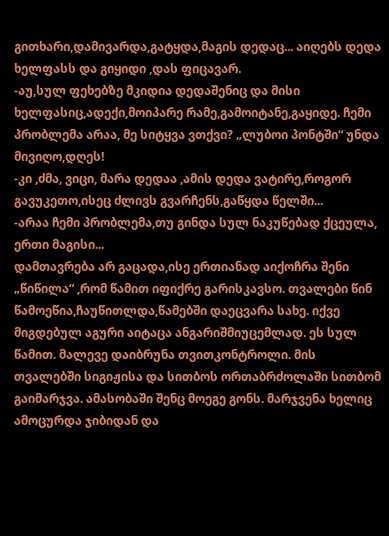გითხარი,დამივარდა,გატყდა,მაგის დედაც... აიღებს დედა ხელფასს და გიყიდი ,დას ფიცავარ.
-აუ,სულ ფეხებზე მკიდია დედაშენიც და მისი ხელფასიც,ადექი,მოიპარე რამე,გამოიტანე,გაყიდე. ჩემი პრობლემა არაა, მე სიტყვა ვთქვი? „ლუბოი პონტში“ უნდა მივიღო,დღეს!
-კი ,ძმა, ვიცი, მარა დედაა ,ამის დედა ვატირე,როგორ გავუკეთო,ისეც ძლივს გვარჩენს,გაწყდა წელში...
-არაა ჩემი პრობლემა,თუ გინდა სულ ნაკუწებად ქცეულა, ერთი მაგისი...
დამთავრება არ გაცადა,ისე ერთიანად აიქოჩრა შენი „წიწილა“ ,რომ წამით იფიქრე გარისკავსო. თვალები წინ წამოეწია,ჩაუწითლდა,წამებში დაეცვარა სახე. იქვე მიგდებულ აგური აიტაცა ანგარიშმიუცემლად. ეს სულ წამით. მალევე დაიბრუნა თვითკონტროლი. მის თვალებში სიგიჟისა და სითბოს ორთაბრძოლაში სითბომ გაიმარჯვა. ამასობაში შენც მოეგე გონს. მარჯვენა ხელიც ამოცურდა ჯიბიდან და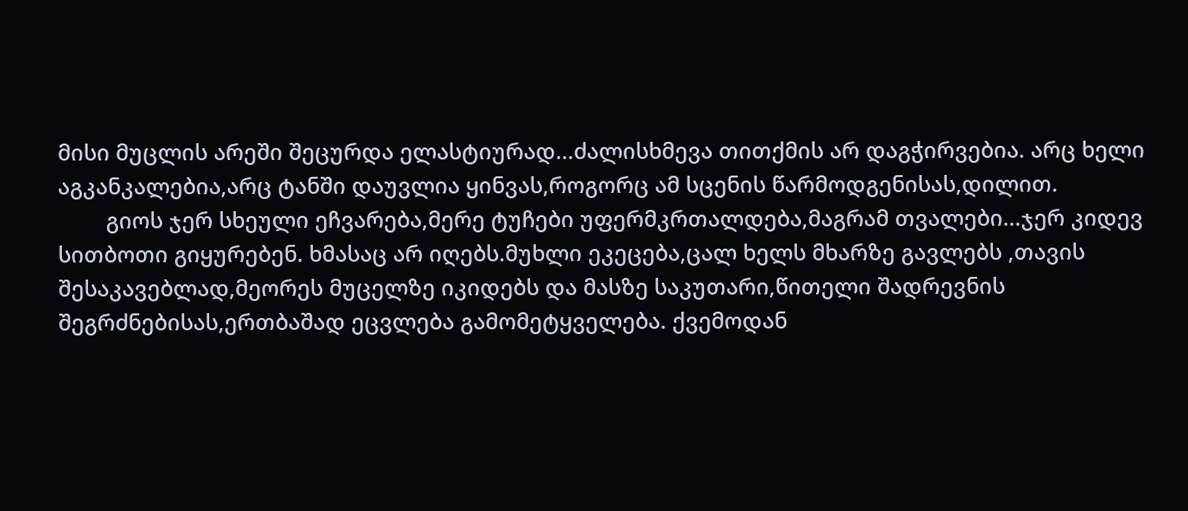მისი მუცლის არეში შეცურდა ელასტიურად...ძალისხმევა თითქმის არ დაგჭირვებია. არც ხელი აგკანკალებია,არც ტანში დაუვლია ყინვას,როგორც ამ სცენის წარმოდგენისას,დილით.
        გიოს ჯერ სხეული ეჩვარება,მერე ტუჩები უფერმკრთალდება,მაგრამ თვალები...ჯერ კიდევ სითბოთი გიყურებენ. ხმასაც არ იღებს.მუხლი ეკეცება,ცალ ხელს მხარზე გავლებს ,თავის შესაკავებლად,მეორეს მუცელზე იკიდებს და მასზე საკუთარი,წითელი შადრევნის შეგრძნებისას,ერთბაშად ეცვლება გამომეტყველება. ქვემოდან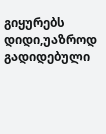გიყურებს დიდი,უაზროდ გადიდებული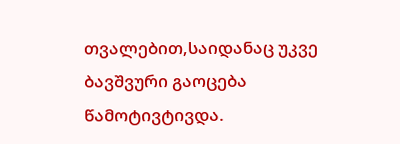თვალებით,საიდანაც უკვე ბავშვური გაოცება წამოტივტივდა.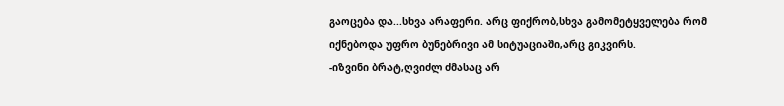გაოცება და...სხვა არაფერი. არც ფიქრობ,სხვა გამომეტყველება რომ იქნებოდა უფრო ბუნებრივი ამ სიტუაციაში,არც გიკვირს.
-იზვინი ბრატ,ღვიძლ ძმასაც არ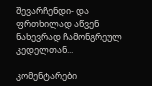შევარჩენდი- და ფრთხილად აწვენ ნახევრად ჩამონგრეულ კედელთან...

კომენტარები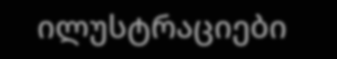ილუსტრაციები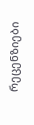რეცენზიები